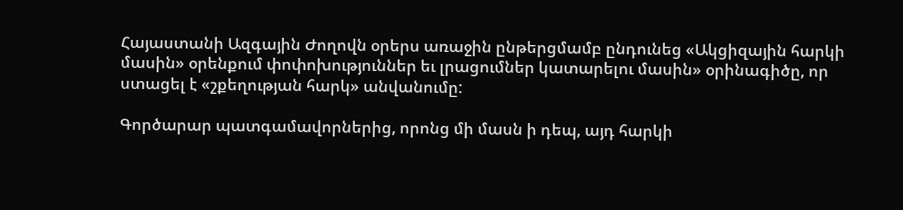Հայաստանի Ազգային Ժողովն օրերս առաջին ընթերցմամբ ընդունեց «Ակցիզային հարկի մասին» օրենքում փոփոխություններ եւ լրացումներ կատարելու մասին» օրինագիծը, որ ստացել է «շքեղության հարկ» անվանումը:

Գործարար պատգամավորներից, որոնց մի մասն ի դեպ, այդ հարկի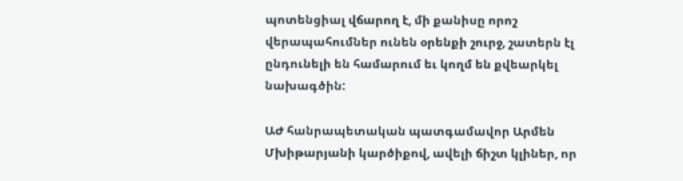պոտենցիալ վճարող է, մի քանիսը որոշ վերապահումներ ունեն օրենքի շուրջ, շատերն էլ ընդունելի են համարում եւ կողմ են քվեարկել նախագծին:

ԱԺ հանրապետական պատգամավոր Արմեն Մխիթարյանի կարծիքով, ավելի ճիշտ կլիներ, որ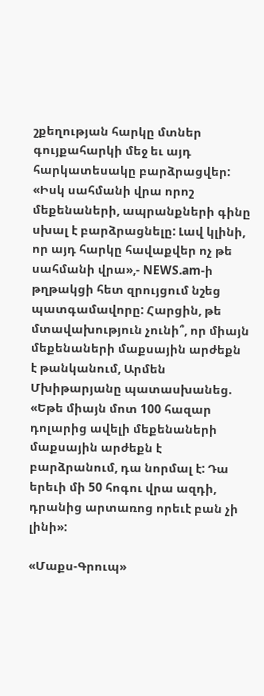շքեղության հարկը մտներ գույքահարկի մեջ եւ այդ հարկատեսակը բարձրացվեր: «Իսկ սահմանի վրա որոշ մեքենաների, ապրանքների գինը սխալ է բարձրացնելը: Լավ կլինի, որ այդ հարկը հավաքվեր ոչ թե սահմանի վրա»,- NEWS.am-ի թղթակցի հետ զրույցում նշեց պատգամավորը: Հարցին, թե մտավախություն չունի՞, որ միայն մեքենաների մաքսային արժեքն է թանկանում, Արմեն Մխիթարյանը պատասխանեց. «Եթե միայն մոտ 100 հազար դոլարից ավելի մեքենաների մաքսային արժեքն է բարձրանում, դա նորմալ է: Դա երեւի մի 50 հոգու վրա ազդի, դրանից արտառոց որեւէ բան չի լինի»:

«Մաքս-Գրուպ»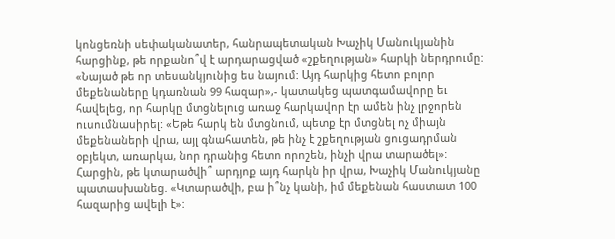կոնցեռնի սեփականատեր, հանրապետական Խաչիկ Մանուկյանին հարցինք, թե որքանո՞վ է արդարացված «շքեղության» հարկի ներդրումը: «Նայած թե որ տեսանկյունից ես նայում: Այդ հարկից հետո բոլոր մեքենաները կդառնան 99 հազար»,- կատակեց պատգամավորը եւ հավելեց, որ հարկը մտցնելուց առաջ հարկավոր էր ամեն ինչ լրջորեն ուսումնասիրել: «Եթե հարկ են մտցնում, պետք էր մտցնել ոչ միայն մեքենաների վրա, այլ գնահատեն, թե ինչ է շքեղության ցուցադրման օբյեկտ, առարկա, նոր դրանից հետո որոշեն, ինչի վրա տարածել»: Հարցին, թե կտարածվի՞ արդյոք այդ հարկն իր վրա, Խաչիկ Մանուկյանը պատասխանեց. «Կտարածվի, բա ի՞նչ կանի, իմ մեքենան հաստատ 100 հազարից ավելի է»: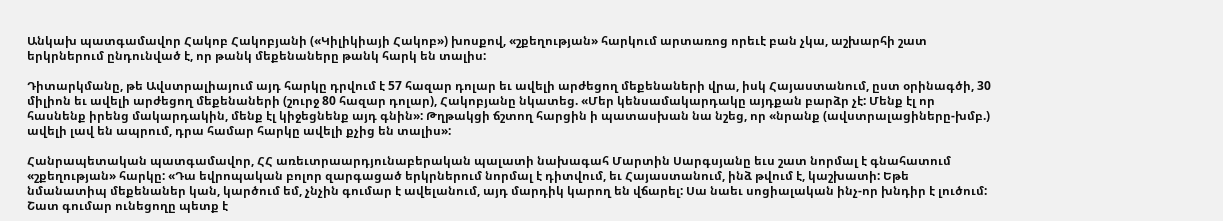Անկախ պատգամավոր Հակոբ Հակոբյանի («Կիլիկիայի Հակոբ») խոսքով, «շքեղության» հարկում արտառոց որեւէ բան չկա, աշխարհի շատ երկրներում ընդունված է, որ թանկ մեքենաները թանկ հարկ են տալիս:

Դիտարկմանը, թե Ավստրալիայում այդ հարկը դրվում է 57 հազար դոլար եւ ավելի արժեցող մեքենաների վրա, իսկ Հայաստանում, ըստ օրինագծի, 30 միլիոն եւ ավելի արժեցող մեքենաների (շուրջ 80 հազար դոլար), Հակոբյանը նկատեց. «Մեր կենսամակարդակը այդքան բարձր չէ: Մենք էլ որ հասնենք իրենց մակարդակին, մենք էլ կիջեցնենք այդ գնին»: Թղթակցի ճշտող հարցին ի պատասխան նա նշեց, որ «նրանք (ավստրալացիները-խմբ.) ավելի լավ են ապրում, դրա համար հարկը ավելի քչից են տալիս»:

Հանրապետական պատգամավոր, ՀՀ առեւտրաարդյունաբերական պալատի նախագահ Մարտին Սարգսյանը եւս շատ նորմալ է գնահատում «շքեղության» հարկը: «Դա եվրոպական բոլոր զարգացած երկրներում նորմալ է դիտվում, եւ Հայաստանում, ինձ թվում է, կաշխատի: Եթե նմանատիպ մեքենաներ կան, կարծում եմ, չնչին գումար է ավելանում, այդ մարդիկ կարող են վճարել: Սա նաեւ սոցիալական ինչ-որ խնդիր է լուծում: Շատ գումար ունեցողը պետք է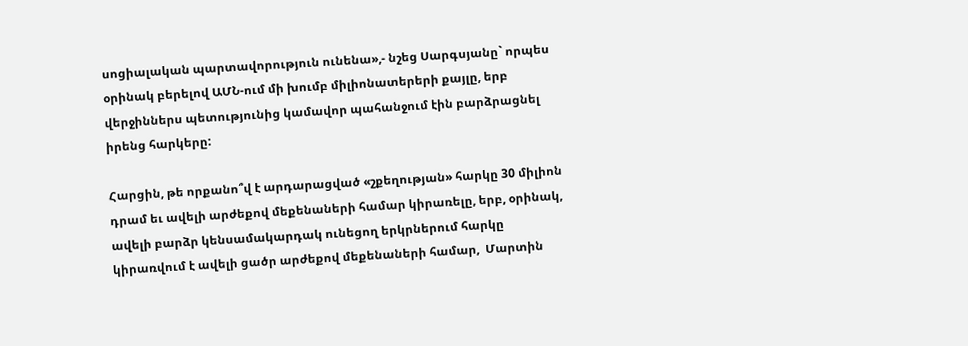սոցիալական պարտավորություն ունենա»,- նշեց Սարգսյանը` որպես օրինակ բերելով ԱՄՆ-ում մի խումբ միլիոնատերերի քայլը, երբ վերջիններս պետությունից կամավոր պահանջում էին բարձրացնել իրենց հարկերը:

Հարցին, թե որքանո՞վ է արդարացված «շքեղության» հարկը 30 միլիոն դրամ եւ ավելի արժեքով մեքենաների համար կիրառելը, երբ, օրինակ, ավելի բարձր կենսամակարդակ ունեցող երկրներում հարկը կիրառվում է ավելի ցածր արժեքով մեքենաների համար,  Մարտին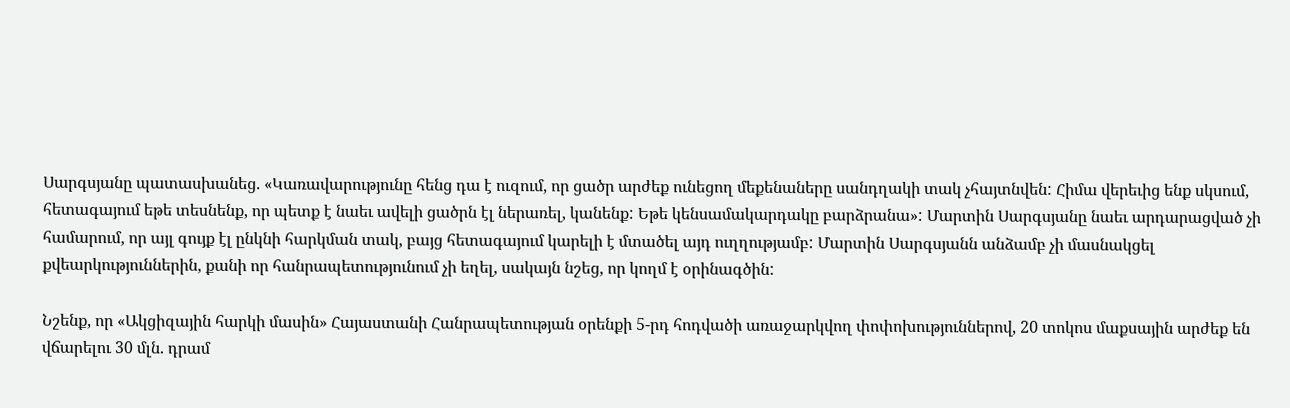Սարգսյանը պատասխանեց. «Կառավարությունը հենց դա է ուզում, որ ցածր արժեք ունեցող մեքենաները սանդղակի տակ չհայտնվեն: Հիմա վերեւից ենք սկսում, հետագայում եթե տեսնենք, որ պետք է նաեւ ավելի ցածրն էլ ներառել, կանենք: Եթե կենսամակարդակը բարձրանա»: Մարտին Սարգսյանը նաեւ արդարացված չի համարում, որ այլ գույք էլ ընկնի հարկման տակ, բայց հետագայում կարելի է մտածել այդ ուղղությամբ: Մարտին Սարգսյանն անձամբ չի մասնակցել քվեարկություններին, քանի որ հանրապետությունում չի եղել, սակայն նշեց, որ կողմ է օրինագծին:

Նշենք, որ «Ակցիզային հարկի մասին» Հայաստանի Հանրապետության օրենքի 5-րդ հոդվածի առաջարկվող փոփոխություններով, 20 տոկոս մաքսային արժեք են վճարելու 30 մլն. դրամ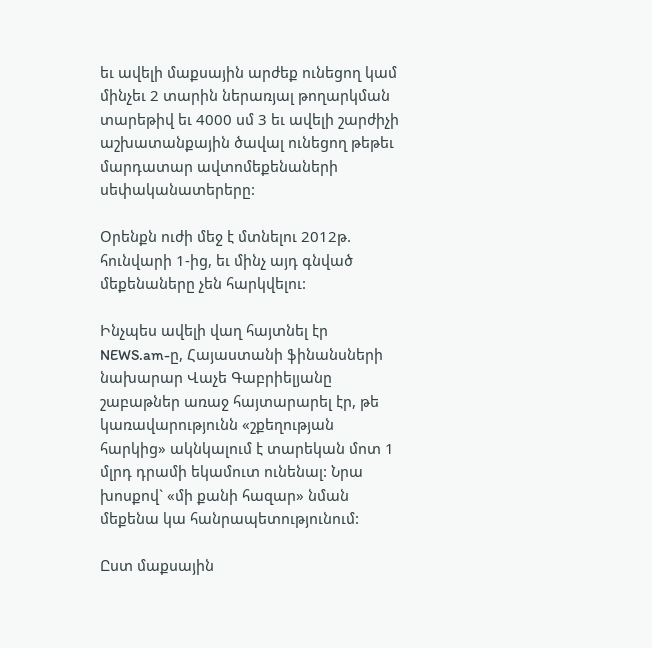եւ ավելի մաքսային արժեք ունեցող կամ մինչեւ 2 տարին ներառյալ թողարկման տարեթիվ եւ 4000 սմ 3 եւ ավելի շարժիչի աշխատանքային ծավալ ունեցող թեթեւ մարդատար ավտոմեքենաների սեփականատերերը:

Օրենքն ուժի մեջ է մտնելու 2012թ. հունվարի 1-ից, եւ մինչ այդ գնված մեքենաները չեն հարկվելու:

Ինչպես ավելի վաղ հայտնել էր NEWS.am-ը, Հայաստանի ֆինանսների նախարար Վաչե Գաբրիելյանը շաբաթներ առաջ հայտարարել էր, թե կառավարությունն «շքեղության հարկից» ակնկալում է տարեկան մոտ 1 մլրդ դրամի եկամուտ ունենալ: Նրա խոսքով` «մի քանի հազար» նման մեքենա կա հանրապետությունում:

Ըստ մաքսային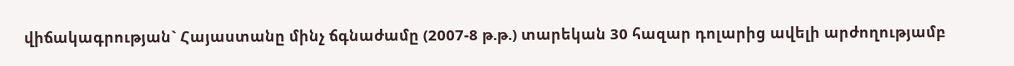վիճակագրության` Հայաստանը մինչ ճգնաժամը (2007-8 թ.թ.) տարեկան 30 հազար դոլարից ավելի արժողությամբ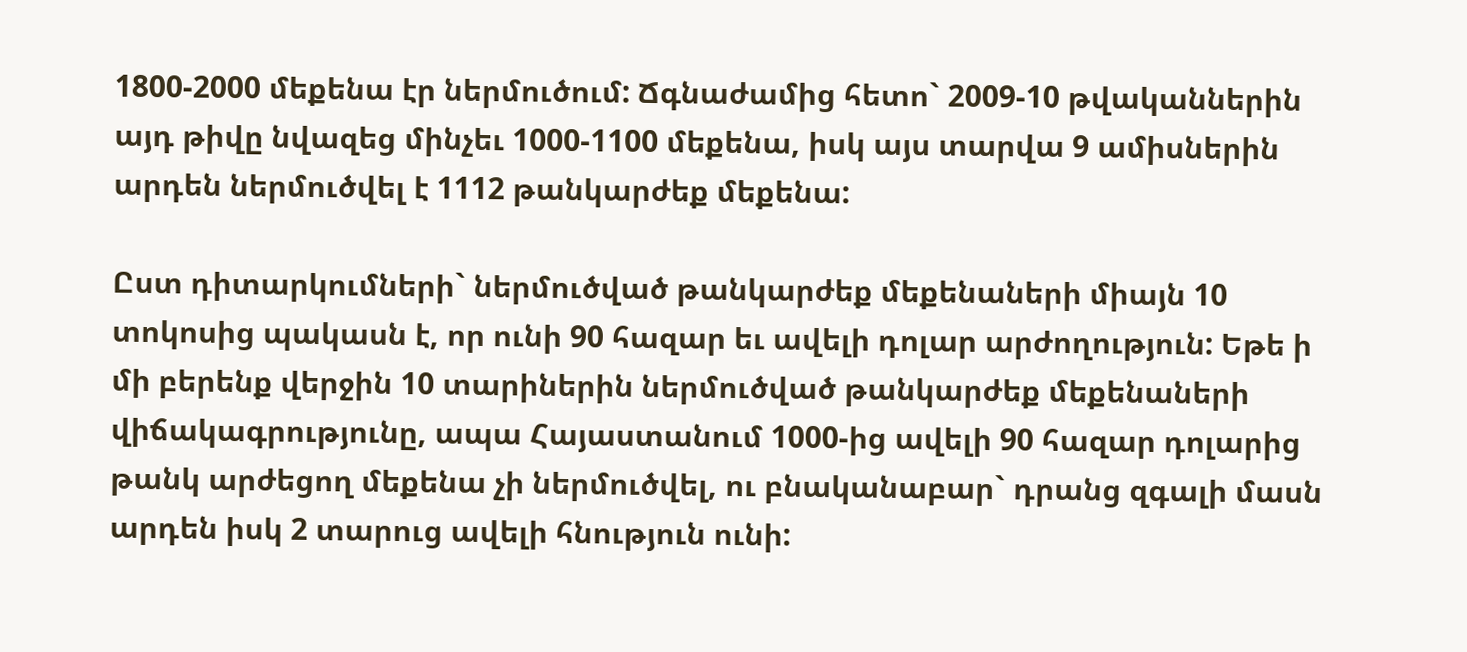1800-2000 մեքենա էր ներմուծում: Ճգնաժամից հետո` 2009-10 թվականներին այդ թիվը նվազեց մինչեւ 1000-1100 մեքենա, իսկ այս տարվա 9 ամիսներին արդեն ներմուծվել է 1112 թանկարժեք մեքենա:

Ըստ դիտարկումների` ներմուծված թանկարժեք մեքենաների միայն 10 տոկոսից պակասն է, որ ունի 90 հազար եւ ավելի դոլար արժողություն: Եթե ի մի բերենք վերջին 10 տարիներին ներմուծված թանկարժեք մեքենաների վիճակագրությունը, ապա Հայաստանում 1000-ից ավելի 90 հազար դոլարից թանկ արժեցող մեքենա չի ներմուծվել, ու բնականաբար` դրանց զգալի մասն արդեն իսկ 2 տարուց ավելի հնություն ունի: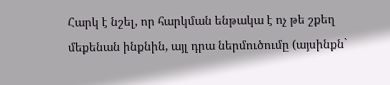Հարկ է նշել, որ հարկման ենթակա է ոչ թե շքեղ մեքենան ինքնին, այլ դրա ներմուծումը (այսինքն`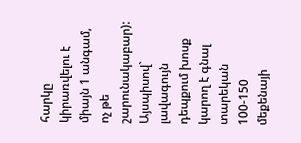հարկը կիրառվելու է միայն 1 անգամ, ոչ թե շարունակաբար): Այսպիսով` լավագույն դեպքում խոսք կարող է գնալ տարեկան 100-150 մեքենայի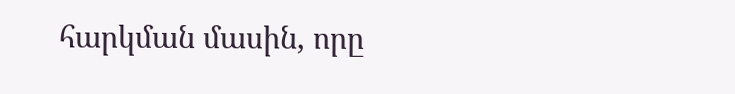հարկման մասին, որը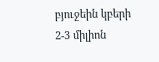բյուջեին կբերի 2-3 միլիոն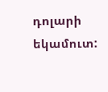դոլարի եկամուտ: